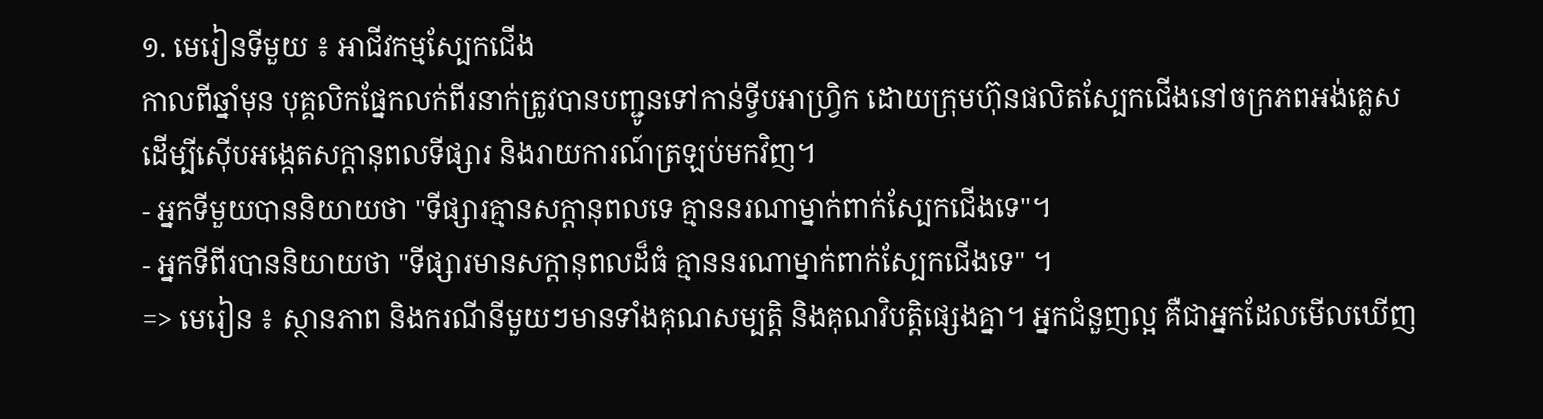១. មេរៀនទីមួយ ៖ អាជីវកម្មស្បែកជើង
កាលពីឆ្នាំមុន បុគ្គលិកផ្នែកលក់ពីរនាក់ត្រូវបានបញ្ជូនទៅកាន់ទ្វីបអាហ្រ្វិក ដោយក្រុមហ៊ុនផលិតស្បែកជើងនៅចក្រភពអង់គ្លេស ដើម្បីស៊ើបអង្កេតសក្តានុពលទីផ្សារ និងរាយការណ៍ត្រឡប់មកវិញ។
- អ្នកទីមួយបាននិយាយថា "ទីផ្សារគ្មានសក្តានុពលទេ គ្មាននរណាម្នាក់ពាក់ស្បែកជើងទេ"។
- អ្នកទីពីរបាននិយាយថា "ទីផ្សារមានសក្តានុពលដ៏ធំ គ្មាននរណាម្នាក់ពាក់ស្បែកជើងទេ" ។
=> មេរៀន ៖ ស្ថានភាព និងករណីនីមួយៗមានទាំងគុណសម្បត្តិ និងគុណវិបត្តិផ្សេងគ្នា។ អ្នកជំនួញល្អ គឺជាអ្នកដែលមើលឃើញ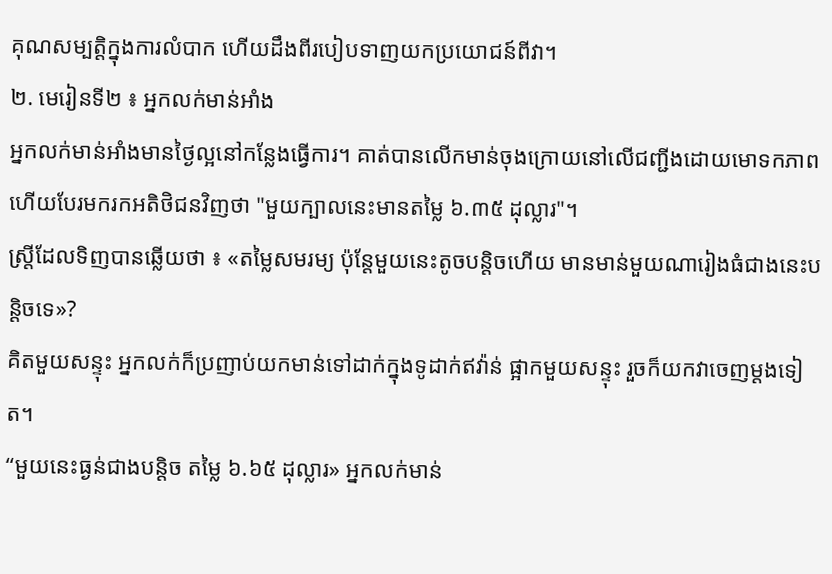គុណសម្បត្តិក្នុងការលំបាក ហើយដឹងពីរបៀបទាញយកប្រយោជន៍ពីវា។
២. មេរៀនទី២ ៖ អ្នកលក់មាន់អាំង
អ្នកលក់មាន់អាំងមានថ្ងៃល្អនៅកន្លែងធ្វើការ។ គាត់បានលើកមាន់ចុងក្រោយនៅលើជញ្ជីងដោយមោទកភាព ហើយបែរមករកអតិថិជនវិញថា "មួយក្បាលនេះមានតម្លៃ ៦.៣៥ ដុល្លារ"។
ស្ត្រីដែលទិញបានឆ្លើយថា ៖ «តម្លៃសមរម្យ ប៉ុន្តែមួយនេះតូចបន្តិចហើយ មានមាន់មួយណារៀងធំជាងនេះបន្តិចទេ»?
គិតមួយសន្ទុះ អ្នកលក់ក៏ប្រញាប់យកមាន់ទៅដាក់ក្នុងទូដាក់ឥវ៉ាន់ ផ្អាកមួយសន្ទុះ រួចក៏យកវាចេញម្តងទៀត។
“មួយនេះធ្ងន់ជាងបន្តិច តម្លៃ ៦.៦៥ ដុល្លារ» អ្នកលក់មាន់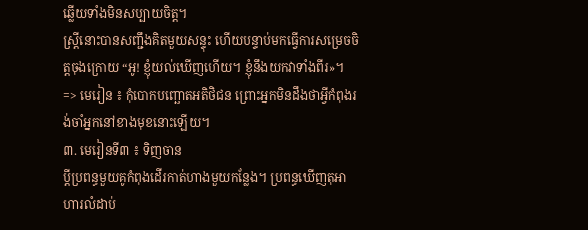ឆ្លើយទាំងមិនសប្បាយចិត្ត។
ស្ត្រីនោះបានសញ្ជឹងគិតមួយសន្ទុះ ហើយបន្ទាប់មកធ្វើការសម្រេចចិត្តចុងក្រោយ “អូ! ខ្ញុំយល់ឃើញហើយ។ ខ្ញុំនឹងយកវាទាំងពីរ»។
=> មេរៀន ៖ កុំបោកបញ្ឆោតអតិថិជន ព្រោះអ្នកមិនដឹងថាអ្វីកំពុងរង់ចាំអ្នកនៅខាងមុខនោះឡើយ។
៣. មេរៀនទី៣ ៖ ទិញចាន
ប្តីប្រពន្ធមួយគូកំពុងដើរកាត់ហាងមួយកន្លែង។ ប្រពន្ធឃើញតុអាហារលំដាប់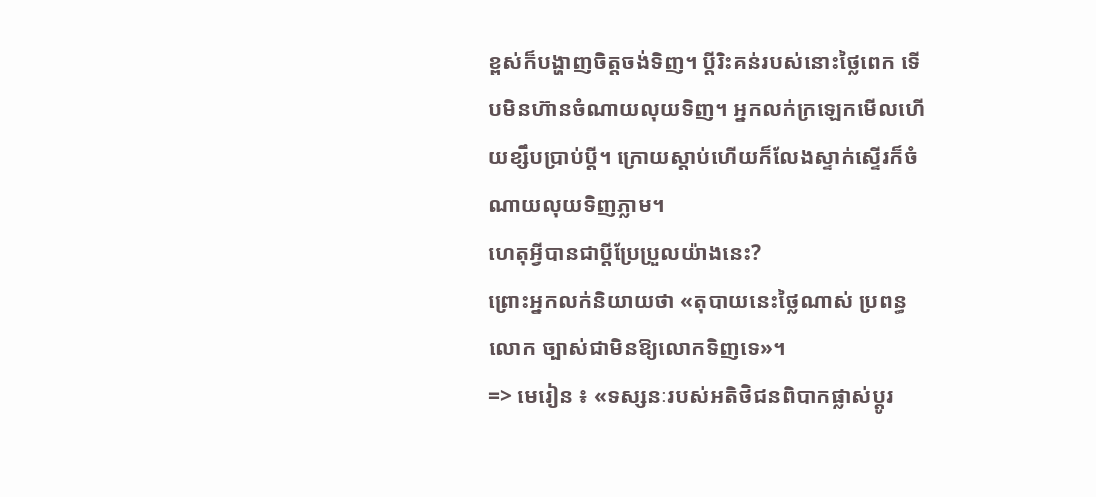ខ្ពស់ក៏បង្ហាញចិត្តចង់ទិញ។ ប្តីរិះគន់របស់នោះថ្លៃពេក ទើបមិនហ៊ានចំណាយលុយទិញ។ អ្នកលក់ក្រឡេកមើលហើយខ្សឹបប្រាប់ប្តី។ ក្រោយស្តាប់ហើយក៏លែងស្ទាក់ស្ទើរក៏ចំណាយលុយទិញភ្លាម។
ហេតុអ្វីបានជាប្តីប្រែប្រួលយ៉ាងនេះ?
ព្រោះអ្នកលក់និយាយថា «តុបាយនេះថ្លៃណាស់ ប្រពន្ធលោក ច្បាស់ជាមិនឱ្យលោកទិញទេ»។
=> មេរៀន ៖ «ទស្សនៈរបស់អតិថិជនពិបាកផ្លាស់ប្តូរ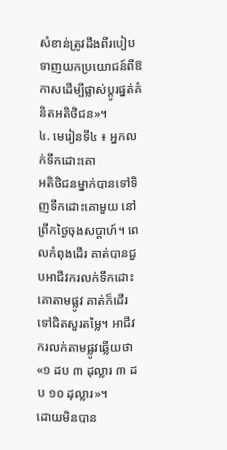សំខាន់ត្រូវដឹងពីរបៀបទាញយកប្រយោជន៍ពីឱកាសដើម្បីផ្លាស់ប្តូរផ្នត់គំនិតអតិថិជន»។
៤. មេរៀនទី៤ ៖ អ្នកលក់ទឹកដោះគោ
អតិថិជនម្នាក់បានទៅទិញទឹកដោះគោមួយ នៅព្រឹកថ្ងៃចុងសប្តាហ៍។ ពេលកំពុងដើរ គាត់បានជួបអាជីវករលក់ទឹកដោះគោតាមផ្លូវ គាត់ក៏ដើរទៅជិតសួរតម្លៃ។ អាជីវករលក់តាមផ្លូវឆ្លើយថា «១ ដប ៣ ដុល្លារ ៣ ដប ១០ ដុល្លារ»។
ដោយមិនបាន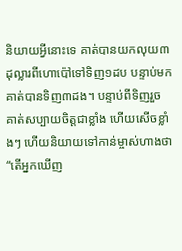និយាយអ្វីនោះទេ គាត់បានយកលុយ៣ដុល្លារពីហោប៉ៅទៅទិញ១ដប បន្ទាប់មក គាត់បានទិញ៣ដង។ បន្ទាប់ពីទិញរួច គាត់សប្បាយចិត្តជាខ្លាំង ហើយសើចខ្លាំងៗ ហើយនិយាយទៅកាន់ម្ចាស់ហាងថា “តើអ្នកឃើញ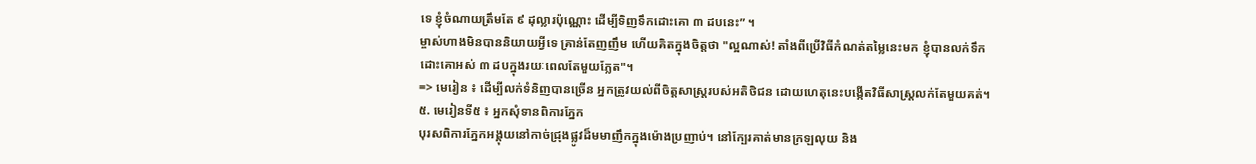ទេ ខ្ញុំចំណាយត្រឹមតែ ៩ ដុល្លារប៉ុណ្ណោះ ដើម្បីទិញទឹកដោះគោ ៣ ដបនេះ” ។
ម្ចាស់ហាងមិនបាននិយាយអ្វីទេ គ្រាន់តែញញឹម ហើយគិតក្នុងចិត្តថា "ល្អណាស់! តាំងពីប្រើវិធីកំណត់តម្លៃនេះមក ខ្ញុំបានលក់ទឹកដោះគោអស់ ៣ ដបក្នុងរយៈពេលតែមួយភ្លែត"។
=> មេរៀន ៖ ដើម្បីលក់ទំនិញបានច្រើន អ្នកត្រូវយល់ពីចិត្តសាស្ត្ររបស់អតិថិជន ដោយហេតុនេះបង្កើតវិធីសាស្រ្តលក់តែមួយគត់។
៥. មេរៀនទី៥ ៖ អ្នកសុំទានពិការភ្នែក
បុរសពិការភ្នែកអង្គុយនៅកាច់ជ្រុងផ្លូវដ៏មមាញឹកក្នុងម៉ោងប្រញាប់។ នៅក្បែរគាត់មានក្រឡលុយ និង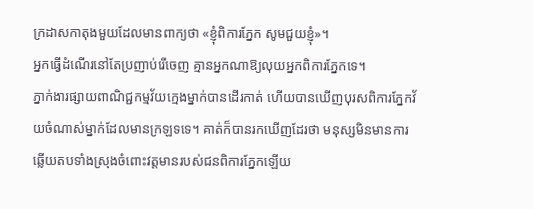ក្រដាសកាតុងមួយដែលមានពាក្យថា «ខ្ញុំពិការភ្នែក សូមជួយខ្ញុំ»។
អ្នកធ្វើដំណើរនៅតែប្រញាប់រើចេញ គ្មានអ្នកណាឱ្យលុយអ្នកពិការភ្នែកទេ។
ភ្នាក់ងារផ្សាយពាណិជ្ជកម្មវ័យក្មេងម្នាក់បានដើរកាត់ ហើយបានឃើញបុរសពិការភ្នែកវ័យចំណាស់ម្នាក់ដែលមានក្រឡទទេ។ គាត់ក៏បានរកឃើញដែរថា មនុស្សមិនមានការឆ្លើយតបទាំងស្រុងចំពោះវត្តមានរបស់ជនពិការភ្នែកឡើយ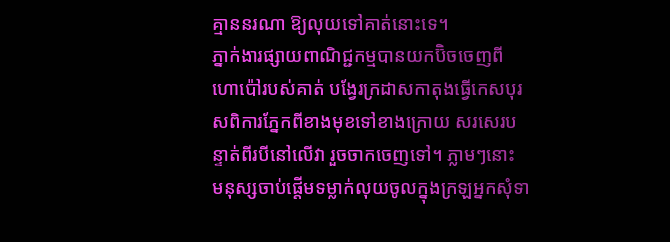គ្មាននរណា ឱ្យលុយទៅគាត់នោះទេ។
ភ្នាក់ងារផ្សាយពាណិជ្ជកម្មបានយកប៊ិចចេញពីហោប៉ៅរបស់គាត់ បង្វែរក្រដាសកាតុងធ្វើកេសបុរសពិការភ្នែកពីខាងមុខទៅខាងក្រោយ សរសេរបន្ទាត់ពីរបីនៅលើវា រួចចាកចេញទៅ។ ភ្លាមៗនោះ មនុស្សចាប់ផ្តើមទម្លាក់លុយចូលក្នុងក្រឡអ្នកសុំទា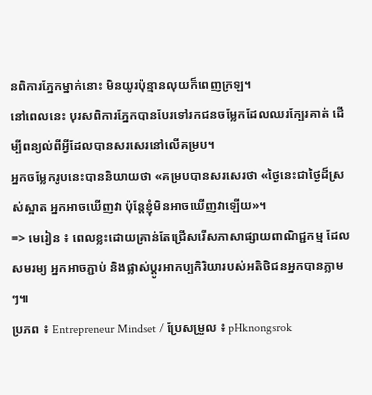នពិការភ្នែកម្នាក់នោះ មិនយូរប៉ុន្មានលុយក៏ពេញក្រឡ។
នៅពេលនេះ បុរសពិការភ្នែកបានបែរទៅរកជនចម្លែកដែលឈរក្បែរគាត់ ដើម្បីពន្យល់ពីអ្វីដែលបានសរសេរនៅលើគម្រប។
អ្នកចម្លែករូបនេះបាននិយាយថា «គម្របបានសរសេរថា «ថ្ងៃនេះជាថ្ងៃដ៏ស្រស់ស្អាត អ្នកអាចឃើញវា ប៉ុន្តែខ្ញុំមិនអាចឃើញវាឡើយ»។
=> មេរៀន ៖ ពេលខ្លះដោយគ្រាន់តែជ្រើសរើសភាសាផ្សាយពាណិជ្ជកម្ម ដែលសមរម្យ អ្នកអាចភ្ជាប់ និងផ្លាស់ប្តូរអាកប្បកិរិយារបស់អតិថិជនអ្នកបានភ្លាមៗ៕
ប្រភព ៖ Entrepreneur Mindset / ប្រែសម្រួល ៖ pHknongsrok